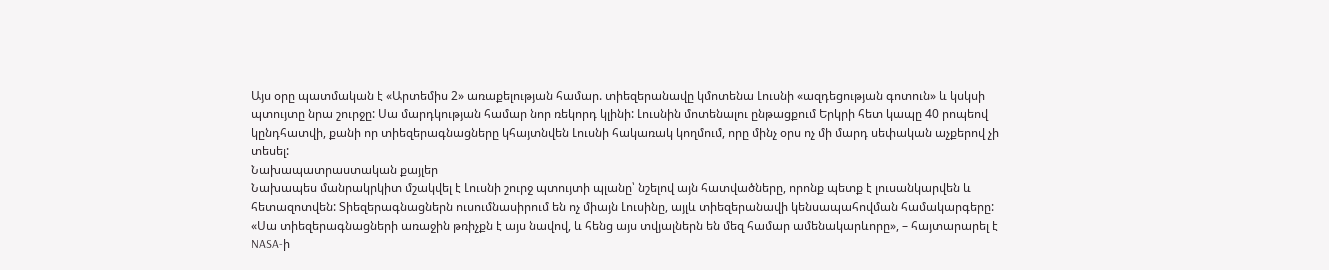Այս օրը պատմական է «Արտեմիս 2» առաքելության համար. տիեզերանավը կմոտենա Լուսնի «ազդեցության գոտուն» և կսկսի պտույտը նրա շուրջը: Սա մարդկության համար նոր ռեկորդ կլինի: Լուսնին մոտենալու ընթացքում Երկրի հետ կապը 40 րոպեով կընդհատվի, քանի որ տիեզերագնացները կհայտնվեն Լուսնի հակառակ կողմում, որը մինչ օրս ոչ մի մարդ սեփական աչքերով չի տեսել:
Նախապատրաստական քայլեր
Նախապես մանրակրկիտ մշակվել է Լուսնի շուրջ պտույտի պլանը՝ նշելով այն հատվածները, որոնք պետք է լուսանկարվեն և հետազոտվեն: Տիեզերագնացներն ուսումնասիրում են ոչ միայն Լուսինը, այլև տիեզերանավի կենսապահովման համակարգերը: «Սա տիեզերագնացների առաջին թռիչքն է այս նավով, և հենց այս տվյալներն են մեզ համար ամենակարևորը», – հայտարարել է NASA-ի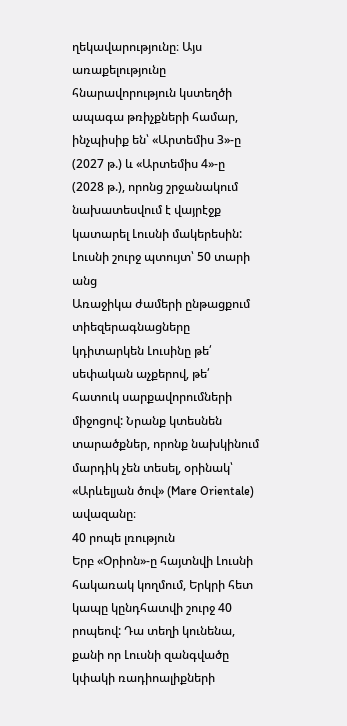ղեկավարությունը։ Այս առաքելությունը հնարավորություն կստեղծի ապագա թռիչքների համար, ինչպիսիք են՝ «Արտեմիս 3»-ը (2027 թ.) և «Արտեմիս 4»-ը (2028 թ.), որոնց շրջանակում նախատեսվում է վայրէջք կատարել Լուսնի մակերեսին:
Լուսնի շուրջ պտույտ՝ 50 տարի անց
Առաջիկա ժամերի ընթացքում տիեզերագնացները կդիտարկեն Լուսինը թե՛ սեփական աչքերով, թե՛ հատուկ սարքավորումների միջոցով: Նրանք կտեսնեն տարածքներ, որոնք նախկինում մարդիկ չեն տեսել, օրինակ՝ «Արևելյան ծով» (Mare Orientale) ավազանը։
40 րոպե լռություն
Երբ «Օրիոն»-ը հայտնվի Լուսնի հակառակ կողմում, Երկրի հետ կապը կընդհատվի շուրջ 40 րոպեով: Դա տեղի կունենա, քանի որ Լուսնի զանգվածը կփակի ռադիոալիքների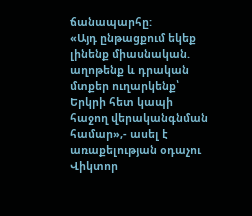ճանապարհը:
«Այդ ընթացքում եկեք լինենք միասնական. աղոթենք և դրական մտքեր ուղարկենք՝ Երկրի հետ կապի հաջող վերականգնման համար»,- ասել է առաքելության օդաչու Վիկտոր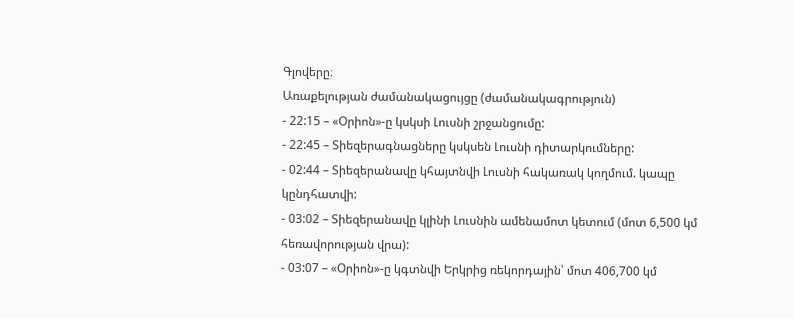Գլովերը։
Առաքելության ժամանակացույցը (ժամանակագրություն)
- 22:15 – «Օրիոն»-ը կսկսի Լուսնի շրջանցումը:
- 22:45 – Տիեզերագնացները կսկսեն Լուսնի դիտարկումները:
- 02:44 – Տիեզերանավը կհայտնվի Լուսնի հակառակ կողմում. կապը կընդհատվի:
- 03:02 – Տիեզերանավը կլինի Լուսնին ամենամոտ կետում (մոտ 6,500 կմ հեռավորության վրա):
- 03:07 – «Օրիոն»-ը կգտնվի Երկրից ռեկորդային՝ մոտ 406,700 կմ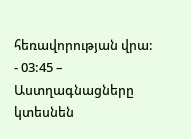հեռավորության վրա:
- 03:45 – Աստղագնացները կտեսնեն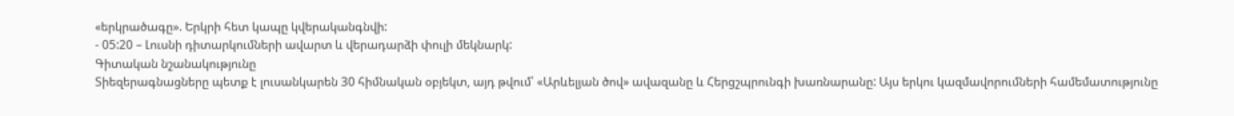«երկրածագը». Երկրի հետ կապը կվերականգնվի:
- 05:20 – Լուսնի դիտարկումների ավարտ և վերադարձի փուլի մեկնարկ:
Գիտական նշանակությունը
Տիեզերագնացները պետք է լուսանկարեն 30 հիմնական օբյեկտ, այդ թվում՝ «Արևելյան ծով» ավազանը և Հերցշպրունգի խառնարանը: Այս երկու կազմավորումների համեմատությունը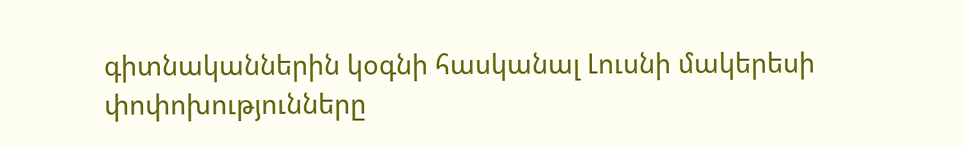գիտնականներին կօգնի հասկանալ Լուսնի մակերեսի փոփոխությունները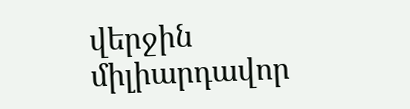վերջին միլիարդավոր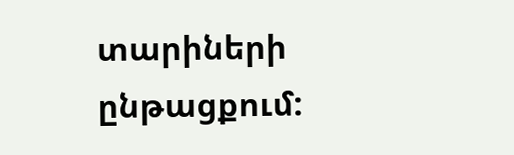տարիների ընթացքում: